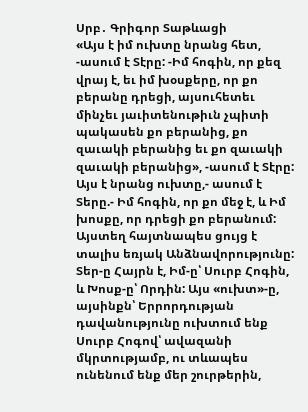Սրբ․ Գրիգոր Տաթևացի
«Այս է իմ ուխտը նրանց հետ, -ասում է Տէրը: -Իմ հոգին, որ քեզ վրայ է, եւ իմ խօսքերը, որ քո բերանը դրեցի, այսուհետեւ մինչեւ յաւիտենութիւն չպիտի պակասեն քո բերանից, քո զաւակի բերանից եւ քո զաւակի զաւակի բերանից», -ասում է Տէրը:
Այս է նրանց ուխտը,- ասում է Տերը.- Իմ հոգին, որ քո մեջ է, և Իմ խոսքը, որ դրեցի քո բերանում:
Այստեղ հայտնապես ցույց է տալիս եռյակ Անձնավորությունը: Տեր-ը Հայրն է, Իմ-ը՝ Սուրբ Հոգին, և Խոսք-ը՝ Որդին: Այս «ուխտ»-ը, այսինքն՝ Երրորդության դավանությունը ուխտում ենք Սուրբ Հոգով՝ ավազանի մկրտությամբ, ու տևապես ունենում ենք մեր շուրթերին,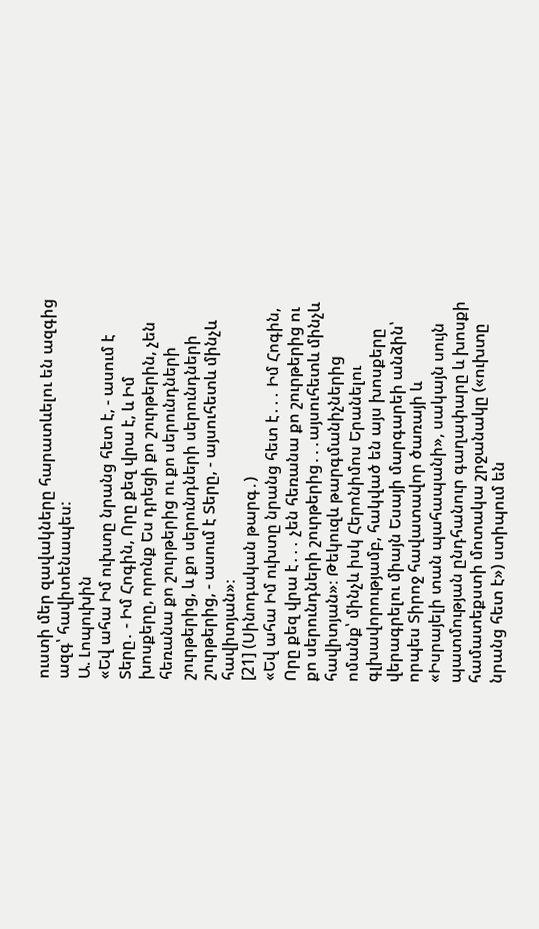ուստի մեր զավակները հարատևելու են ազգից ազգ՝ հավիտենապես:
Ա. Լոպուխին
«Եվ ահա Իմ ուխտը նրանց հետ է, - ասում է Տերը․ - Իմ Հոգին, Որը քեզ վրա է, և Իմ խոսքերը, որոնք Ես դրեցի քո շուրթերին, չեն հեռանա քո շուրթերից ու քո սերունդների շուրթերից, և քո սերունդների սերունդների շուրթերից, - ասում է Տերը, - այսուհետև մինչև հավիտյան»։
[21] (Սինոդական թարգ․)
«Եվ ահա Իմ ուխտը նրանց հետ է․․․ Իմ Հոգին, Որը քեզ վրա է․․․ չեն հեռանա քո շուրթերից ու քո սերունդների շուրթերից․․․այսուհետև մինչև հավիտյան»։ Թեկուզև թարգմանիչներից ոմանք՝ մինչև իսկ Հերոնիմոս Երանելու գլխավորությամբ, հակված են այս խոսքերը վերագրելու միայն Եսայի մարգարեի անձին՝ որպես Տիրոջ հավատավոր ծառայի և «Իսրայելի տան պահապանի», սակայն սույն պատմության ընդհանուր գաղափարը և խոսքի համատեքստի մոտակա շրջանակը («ուխտը նրանց հետ է») ստիպում են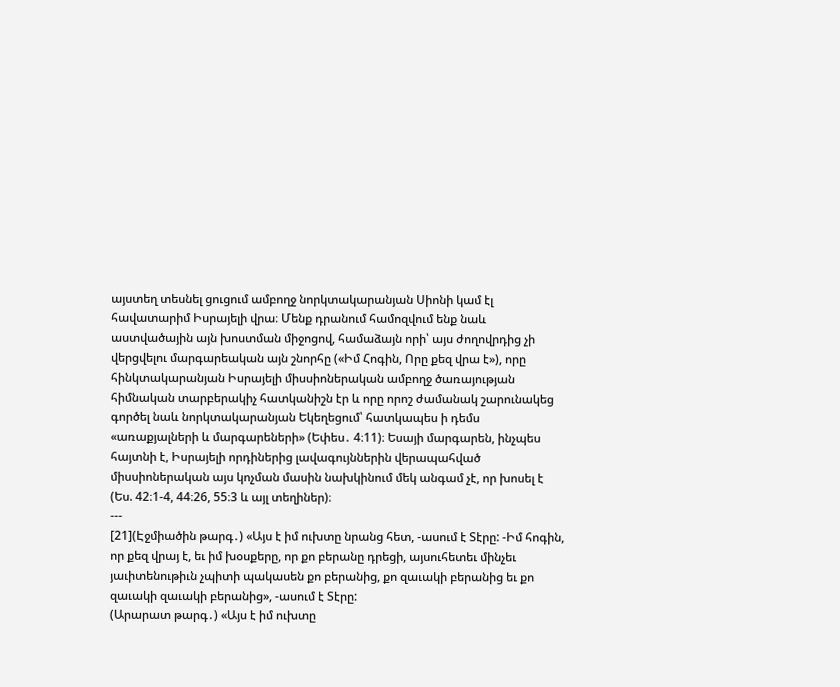այստեղ տեսնել ցուցում ամբողջ նորկտակարանյան Սիոնի կամ էլ հավատարիմ Իսրայելի վրա։ Մենք դրանում համոզվում ենք նաև աստվածային այն խոստման միջոցով, համաձայն որի՝ այս ժողովրդից չի վերցվելու մարգարեական այն շնորհը («Իմ Հոգին, Որը քեզ վրա է»), որը հինկտակարանյան Իսրայելի միսսիոներական ամբողջ ծառայության հիմնական տարբերակիչ հատկանիշն էր և որը որոշ ժամանակ շարունակեց գործել նաև նորկտակարանյան Եկեղեցում՝ հատկապես ի դեմս «առաքյալների և մարգարեների» (Եփես․ 4։11)։ Եսայի մարգարեն, ինչպես հայտնի է, Իսրայելի որդիներից լավագույններին վերապահված միսսիոներական այս կոչման մասին նախկինում մեկ անգամ չէ, որ խոսել է (Ես. 42։1-4, 44։26, 55։3 և այլ տեղիներ)։
---
[21](Էջմիածին թարգ․) «Այս է իմ ուխտը նրանց հետ, -ասում է Տէրը: -Իմ հոգին, որ քեզ վրայ է, եւ իմ խօսքերը, որ քո բերանը դրեցի, այսուհետեւ մինչեւ յաւիտենութիւն չպիտի պակասեն քո բերանից, քո զաւակի բերանից եւ քո զաւակի զաւակի բերանից», -ասում է Տէրը:
(Արարատ թարգ․) «Այս է իմ ուխտը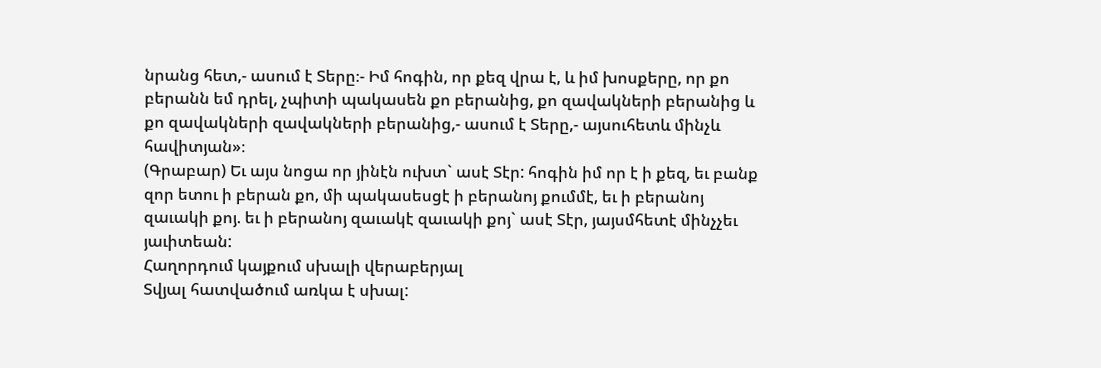նրանց հետ,- ասում է Տերը։- Իմ հոգին, որ քեզ վրա է, և իմ խոսքերը, որ քո բերանն եմ դրել, չպիտի պակասեն քո բերանից, քո զավակների բերանից և քո զավակների զավակների բերանից,- ասում է Տերը,- այսուհետև մինչև հավիտյան»։
(Գրաբար) Եւ այս նոցա որ յինէն ուխտ` ասէ Տէր: հոգին իմ որ է ի քեզ, եւ բանք զոր ետու ի բերան քո, մի պակասեսցէ ի բերանոյ քումմէ, եւ ի բերանոյ զաւակի քոյ. եւ ի բերանոյ զաւակէ զաւակի քոյ` ասէ Տէր, յայսմհետէ մինչչեւ յաւիտեան:
Հաղորդում կայքում սխալի վերաբերյալ
Տվյալ հատվածում առկա է սխալ: